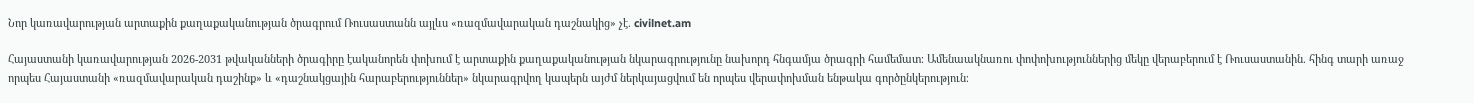Նոր կառավարության արտաքին քաղաքականության ծրագրում Ռուսաստանն այլևս «ռազմավարական դաշնակից» չէ. civilnet.am

Հայաստանի կառավարության 2026-2031 թվականների ծրագիրը էականորեն փոխում է արտաքին քաղաքականության նկարագրությունը նախորդ հնգամյա ծրագրի համեմատ։ Ամենաակնառու փոփոխություններից մեկը վերաբերում է Ռուսաստանին. հինգ տարի առաջ որպես Հայաստանի «ռազմավարական դաշինք» և «դաշնակցային հարաբերություններ» նկարագրվող կապերն այժմ ներկայացվում են որպես վերափոխման ենթակա գործընկերություն։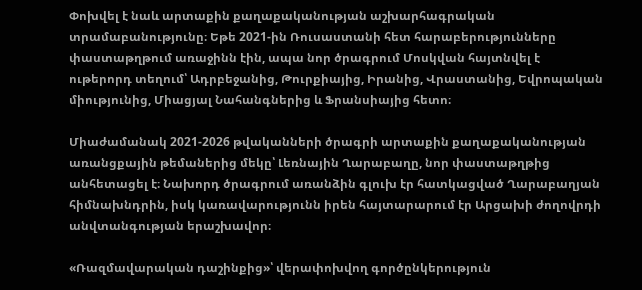Փոխվել է նաև արտաքին քաղաքականության աշխարհագրական տրամաբանությունը։ Եթե 2021-ին Ռուսաստանի հետ հարաբերությունները փաստաթղթում առաջինն էին, ապա նոր ծրագրում Մոսկվան հայտնվել է ութերորդ տեղում՝ Ադրբեջանից, Թուրքիայից, Իրանից, Վրաստանից, Եվրոպական միությունից, Միացյալ Նահանգներից և Ֆրանսիայից հետո։

Միաժամանակ 2021-2026 թվականների ծրագրի արտաքին քաղաքականության առանցքային թեմաներից մեկը՝ Լեռնային Ղարաբաղը, նոր փաստաթղթից անհետացել է։ Նախորդ ծրագրում առանձին գլուխ էր հատկացված Ղարաբաղյան հիմնախնդրին, իսկ կառավարությունն իրեն հայտարարում էր Արցախի ժողովրդի անվտանգության երաշխավոր։

«Ռազմավարական դաշինքից»՝ վերափոխվող գործընկերություն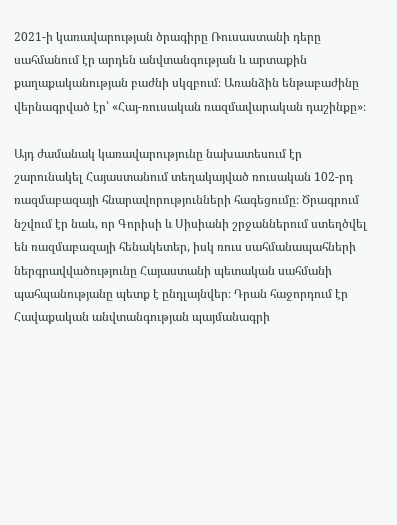2021-ի կառավարության ծրագիրը Ռուսաստանի դերը սահմանում էր արդեն անվտանգության և արտաքին քաղաքականության բաժնի սկզբում։ Առանձին ենթաբաժինը վերնագրված էր՝ «Հայ-ռուսական ռազմավարական դաշինքը»։

Այդ ժամանակ կառավարությունը նախատեսում էր շարունակել Հայաստանում տեղակայված ռուսական 102-րդ ռազմաբազայի հնարավորությունների հագեցումը։ Ծրագրում նշվում էր նաև, որ Գորիսի և Սիսիանի շրջաններում ստեղծվել են ռազմաբազայի հենակետեր, իսկ ռուս սահմանապահների ներգրավվածությունը Հայաստանի պետական սահմանի պահպանությանը պետք է ընդլայնվեր։ Դրան հաջորդում էր Հավաքական անվտանգության պայմանագրի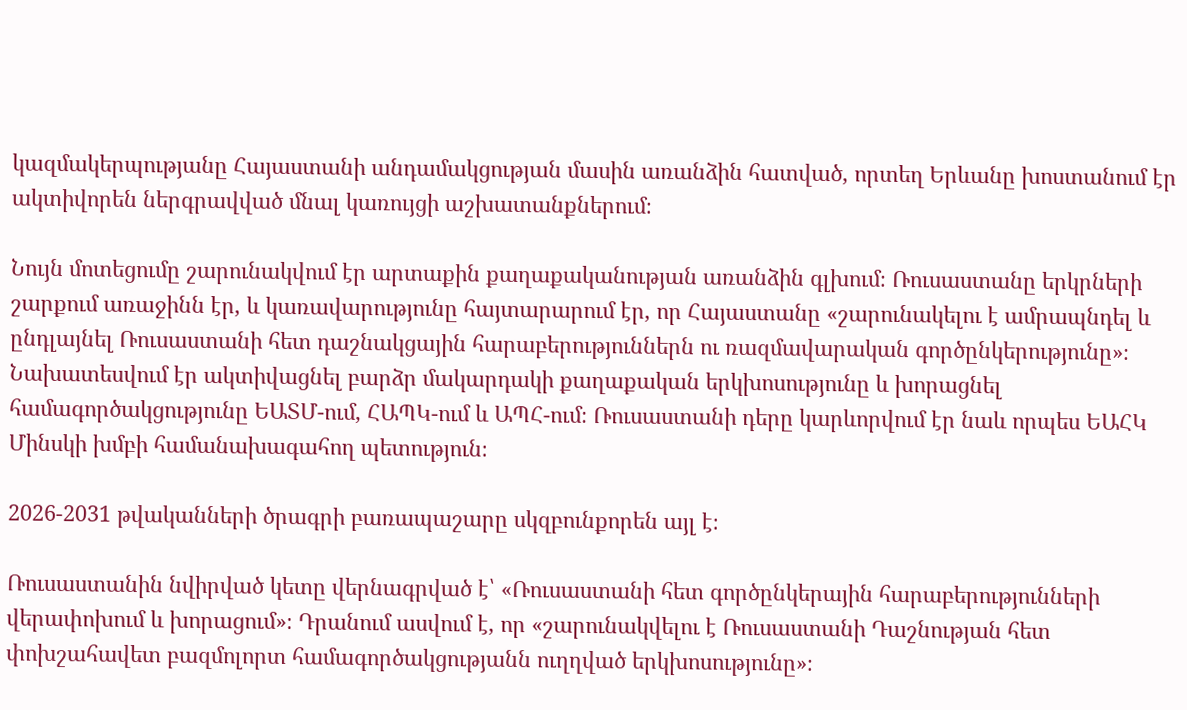կազմակերպությանը Հայաստանի անդամակցության մասին առանձին հատված, որտեղ Երևանը խոստանում էր ակտիվորեն ներգրավված մնալ կառույցի աշխատանքներում։

Նույն մոտեցումը շարունակվում էր արտաքին քաղաքականության առանձին գլխում։ Ռուսաստանը երկրների շարքում առաջինն էր, և կառավարությունը հայտարարում էր, որ Հայաստանը «շարունակելու է ամրապնդել և ընդլայնել Ռուսաստանի հետ դաշնակցային հարաբերություններն ու ռազմավարական գործընկերությունը»։ Նախատեսվում էր ակտիվացնել բարձր մակարդակի քաղաքական երկխոսությունը և խորացնել համագործակցությունը ԵԱՏՄ-ում, ՀԱՊԿ-ում և ԱՊՀ-ում։ Ռուսաստանի դերը կարևորվում էր նաև որպես ԵԱՀԿ Մինսկի խմբի համանախագահող պետություն։

2026-2031 թվականների ծրագրի բառապաշարը սկզբունքորեն այլ է։

Ռուսաստանին նվիրված կետը վերնագրված է՝ «Ռուսաստանի հետ գործընկերային հարաբերությունների վերափոխում և խորացում»։ Դրանում ասվում է, որ «շարունակվելու է Ռուսաստանի Դաշնության հետ փոխշահավետ բազմոլորտ համագործակցությանն ուղղված երկխոսությունը»։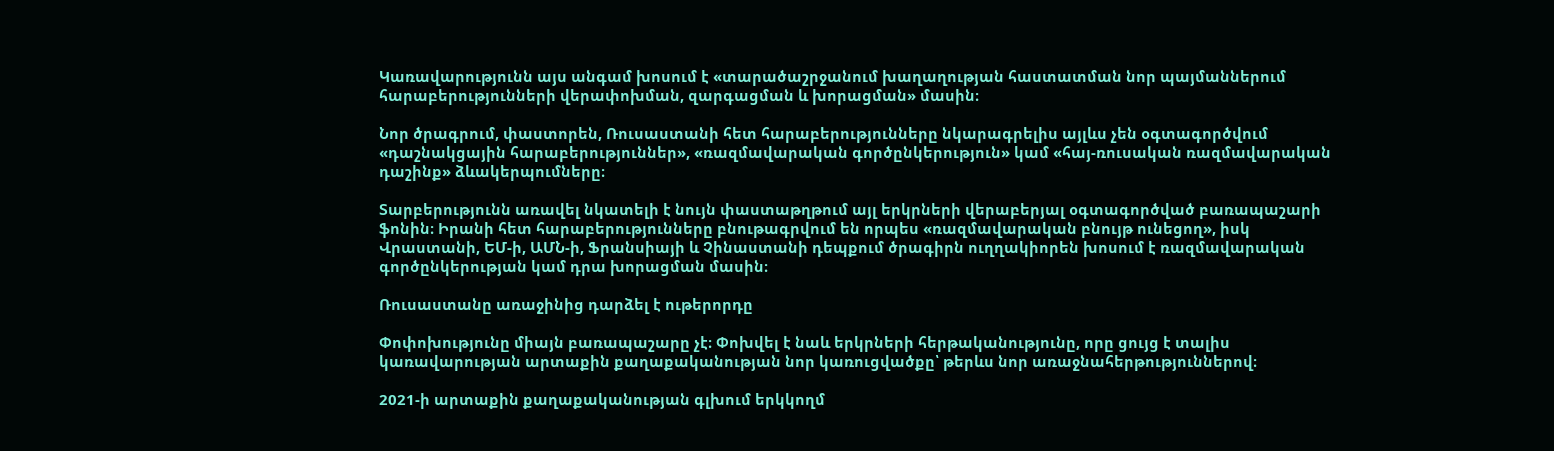Կառավարությունն այս անգամ խոսում է «տարածաշրջանում խաղաղության հաստատման նոր պայմաններում հարաբերությունների վերափոխման, զարգացման և խորացման» մասին։

Նոր ծրագրում, փաստորեն, Ռուսաստանի հետ հարաբերությունները նկարագրելիս այլևս չեն օգտագործվում «դաշնակցային հարաբերություններ», «ռազմավարական գործընկերություն» կամ «հայ-ռուսական ռազմավարական դաշինք» ձևակերպումները։

Տարբերությունն առավել նկատելի է նույն փաստաթղթում այլ երկրների վերաբերյալ օգտագործված բառապաշարի ֆոնին։ Իրանի հետ հարաբերությունները բնութագրվում են որպես «ռազմավարական բնույթ ունեցող», իսկ Վրաստանի, ԵՄ-ի, ԱՄՆ-ի, Ֆրանսիայի և Չինաստանի դեպքում ծրագիրն ուղղակիորեն խոսում է ռազմավարական գործընկերության կամ դրա խորացման մասին։

Ռուսաստանը առաջինից դարձել է ութերորդը

Փոփոխությունը միայն բառապաշարը չէ։ Փոխվել է նաև երկրների հերթականությունը, որը ցույց է տալիս կառավարության արտաքին քաղաքականության նոր կառուցվածքը՝ թերևս նոր առաջնահերթություններով։

2021-ի արտաքին քաղաքականության գլխում երկկողմ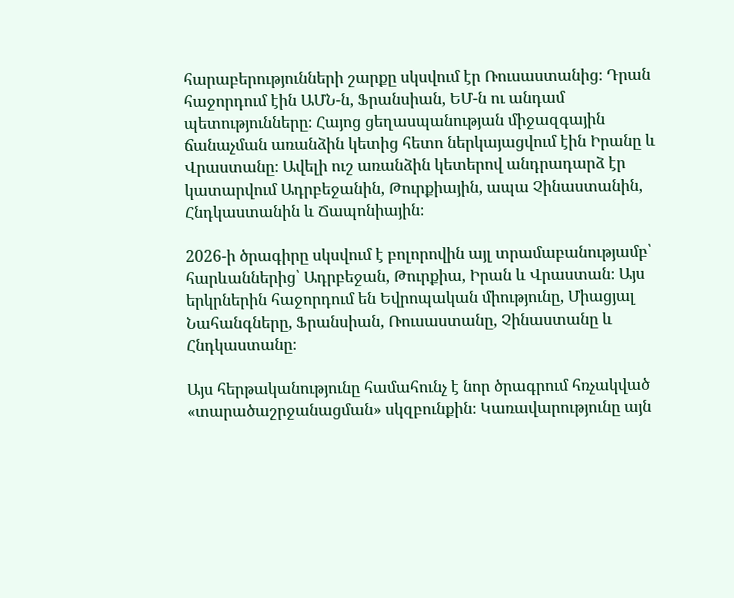հարաբերությունների շարքը սկսվում էր Ռուսաստանից։ Դրան հաջորդում էին ԱՄՆ-ն, Ֆրանսիան, ԵՄ-ն ու անդամ պետությունները։ Հայոց ցեղասպանության միջազգային ճանաչման առանձին կետից հետո ներկայացվում էին Իրանը և Վրաստանը։ Ավելի ուշ առանձին կետերով անդրադարձ էր կատարվում Ադրբեջանին, Թուրքիային, ապա Չինաստանին, Հնդկաստանին և Ճապոնիային։

2026-ի ծրագիրը սկսվում է բոլորովին այլ տրամաբանությամբ՝ հարևաններից՝ Ադրբեջան, Թուրքիա, Իրան և Վրաստան։ Այս երկրներին հաջորդում են Եվրոպական միությունը, Միացյալ Նահանգները, Ֆրանսիան, Ռուսաստանը, Չինաստանը և Հնդկաստանը։

Այս հերթականությունը համահունչ է նոր ծրագրում հռչակված «տարածաշրջանացման» սկզբունքին։ Կառավարությունը այն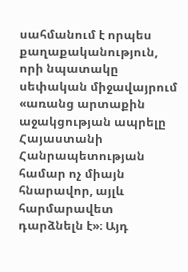սահմանում է որպես քաղաքականություն, որի նպատակը սեփական միջավայրում «առանց արտաքին աջակցության ապրելը Հայաստանի Հանրապետության համար ոչ միայն հնարավոր, այլև հարմարավետ դարձնելն է»։ Այդ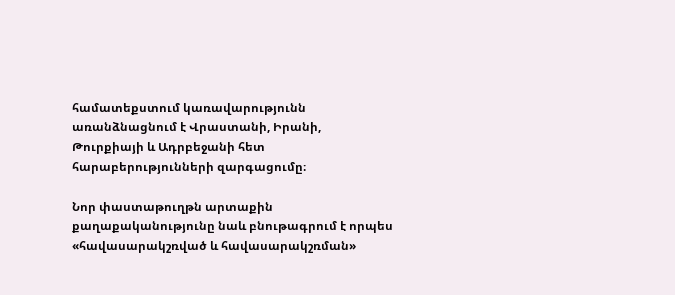համատեքստում կառավարությունն առանձնացնում է Վրաստանի, Իրանի, Թուրքիայի և Ադրբեջանի հետ հարաբերությունների զարգացումը։

Նոր փաստաթուղթն արտաքին քաղաքականությունը նաև բնութագրում է որպես «հավասարակշռված և հավասարակշռման»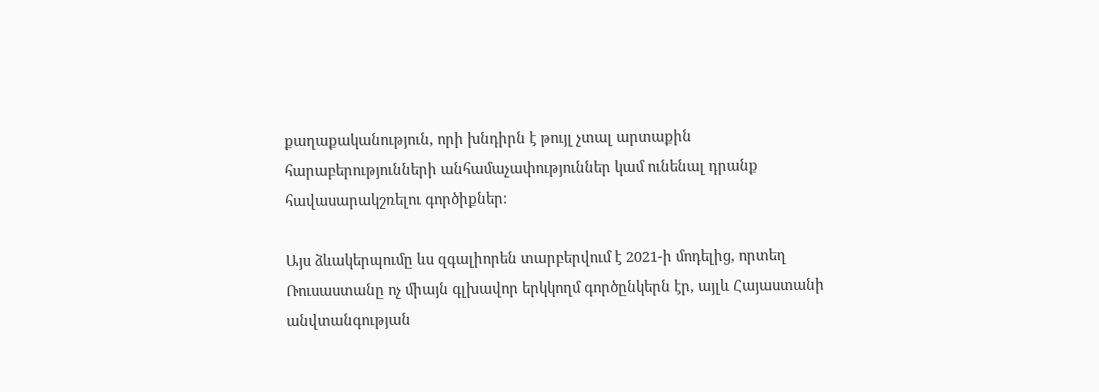քաղաքականություն, որի խնդիրն է թույլ չտալ արտաքին հարաբերությունների անհամաչափություններ կամ ունենալ դրանք հավասարակշռելու գործիքներ։

Այս ձևակերպումը ևս զգալիորեն տարբերվում է 2021-ի մոդելից, որտեղ Ռուսաստանը ոչ միայն գլխավոր երկկողմ գործընկերն էր, այլև Հայաստանի անվտանգության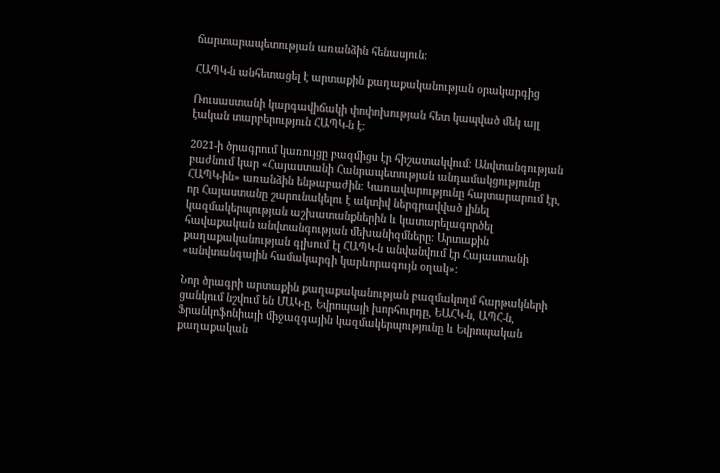ճարտարապետության առանձին հենասյուն։

ՀԱՊԿ-ն անհետացել է արտաքին քաղաքականության օրակարգից

Ռուսաստանի կարգավիճակի փոփոխության հետ կապված մեկ այլ էական տարբերություն ՀԱՊԿ-ն է։

2021-ի ծրագրում կառույցը բազմիցս էր հիշատակվում։ Անվտանգության բաժնում կար «Հայաստանի Հանրապետության անդամակցությունը ՀԱՊԿ-ին» առանձին ենթաբաժին։ Կառավարությունը հայտարարում էր, որ Հայաստանը շարունակելու է ակտիվ ներգրավված լինել կազմակերպության աշխատանքներին և կատարելագործել հավաքական անվտանգության մեխանիզմները։ Արտաքին քաղաքականության գլխում էլ ՀԱՊԿ-ն անվանվում էր Հայաստանի «անվտանգային համակարգի կարևորագույն օղակ»։

Նոր ծրագրի արտաքին քաղաքականության բազմակողմ հարթակների ցանկում նշվում են ՄԱԿ-ը, Եվրոպայի խորհուրդը, ԵԱՀԿ-ն, ԱՊՀ-ն, Ֆրանկոֆոնիայի միջազգային կազմակերպությունը և Եվրոպական քաղաքական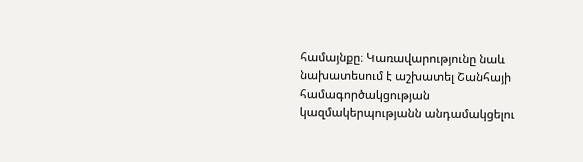համայնքը։ Կառավարությունը նաև նախատեսում է աշխատել Շանհայի համագործակցության կազմակերպությանն անդամակցելու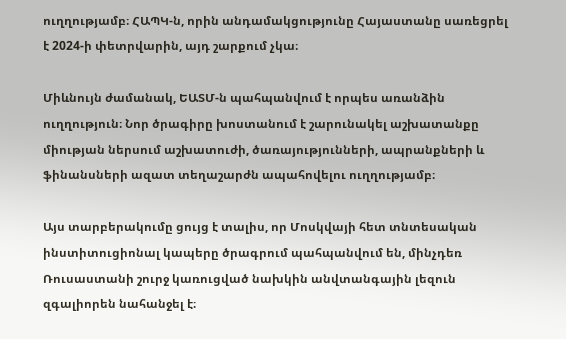ուղղությամբ։ ՀԱՊԿ-ն, որին անդամակցությունը Հայաստանը սառեցրել է 2024-ի փետրվարին, այդ շարքում չկա։

Միևնույն ժամանակ, ԵԱՏՄ-ն պահպանվում է որպես առանձին ուղղություն։ Նոր ծրագիրը խոստանում է շարունակել աշխատանքը միության ներսում աշխատուժի, ծառայությունների, ապրանքների և ֆինանսների ազատ տեղաշարժն ապահովելու ուղղությամբ։

Այս տարբերակումը ցույց է տալիս, որ Մոսկվայի հետ տնտեսական ինստիտուցիոնալ կապերը ծրագրում պահպանվում են, մինչդեռ Ռուսաստանի շուրջ կառուցված նախկին անվտանգային լեզուն զգալիորեն նահանջել է։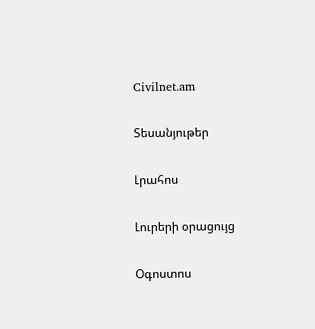Civilnet.am

Տեսանյութեր

Լրահոս

Լուրերի օրացույց

Օգոստոս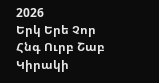2026
Երկ Երե Չոր Հնգ Ուրբ Շաբ Կիրակի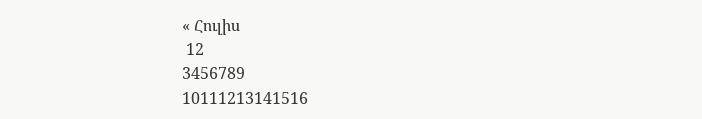« Հուլիս
 12
3456789
10111213141516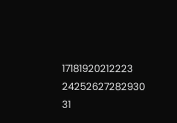17181920212223
24252627282930
31